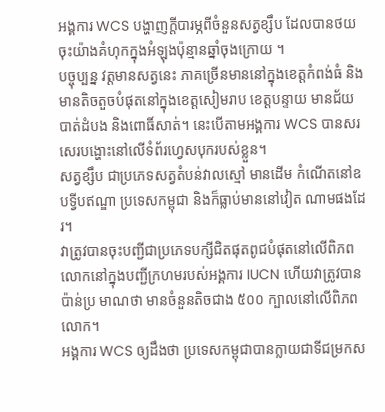អង្គការ WCS បង្ហាញក្តីបារម្ភពីចំនួនសត្វខ្សឹប ដែលបានថយចុះយ៉ាងគំហុកក្នុងអំឡុងប៉ុន្មានឆ្នាំចុងក្រោយ ។
បច្ចុប្បន្ន វត្តមានសត្វនេះ ភាគច្រើនមាននៅក្នុងខេត្តកំពង់ធំ និងមានតិចតួចបំផុតនៅក្នុងខេត្តសៀមរាប ខេត្តបន្ទាយ មានជ័យ បាត់ដំបង និងពោធិ៍សាត់។ នេះបើតាមអង្គការ WCS បានសរសេរបង្ហោះនៅលើទំព័រហ្វេសបុករបស់ខ្លួន។
សត្វខ្សឹប ជាប្រភេទសត្វតំបន់វាលស្មៅ មានដើម កំណើតនៅឧបទ្វីបឥណ្ឌា ប្រទេសកម្ពុជា និងក៏ធ្លាប់មាននៅវៀត ណាមផងដែរ។
វាត្រូវបានចុះបញ្ជីជាប្រភេទបក្សីជិតផុតពូជបំផុតនៅលើពិភពលោកនៅក្នុងបញ្ជីក្រហមរបស់អង្គការ IUCN ហើយវាត្រូវបានប៉ាន់ប្រ មាណថា មានចំនួនតិចជាង ៥០០ ក្បាលនៅលើពិភពលោក។
អង្គការ WCS ឲ្យដឹងថា ប្រទេសកម្ពុជាបានក្លាយជាទីជម្រកស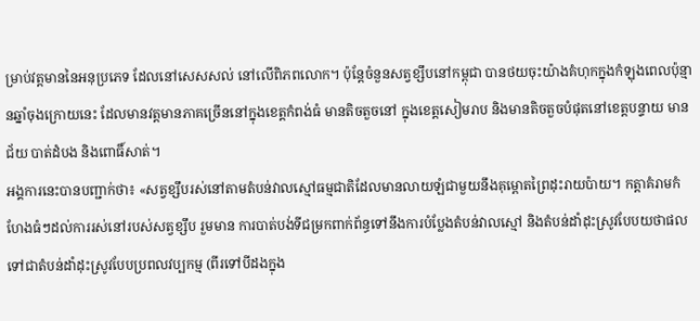ម្រាប់វត្តមាននៃអនុប្រភេទ ដែលនៅសេសសល់ នៅលើពិភពលោក។ ប៉ុន្តែចំនួនសត្វខ្សឹបនៅកម្ពុជា បានថយចុះយ៉ាងគំហុកក្នុងកំឡុងពេលប៉ុន្មានឆ្នាំចុងក្រោយនេះ ដែលមានវត្តមានភាគច្រើននៅក្នុងខេត្តកំពង់ធំ មានតិចតួចនៅ ក្នុងខេត្តសៀមរាប និងមានតិចតួចបំផុតនៅខេត្តបន្ទាយ មានជ័យ បាត់ដំបង និងពោធិ៍សាត់។
អង្គការនេះបានបញ្ជាក់ថា៖ «សត្វខ្សឹបរស់នៅតាមតំបន់វាលស្មៅធម្មជាតិដែលមានលាយឡំជាមួយនឹងគុម្ពោតព្រៃដុះរាយប៉ាយ។ កត្តាគំរាមកំហែងធំៗដល់ការរស់នៅរបស់សត្វខ្សឹប រួមមាន ការបាត់បង់ទីជម្រកពាក់ព័ន្ធទៅនឹងការបំប្លែងតំបន់វាលស្មៅ និងតំបន់ដាំដុះស្រូវបែបយថាផលទៅជាតំបន់ដាំដុះស្រូវបែបប្រពលវប្បកម្ម (ពីរទៅបីដងក្នុង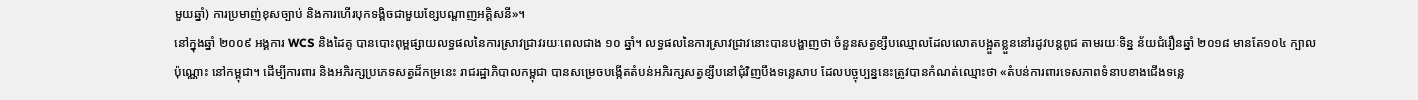មួយឆ្នាំ) ការប្រមាញ់ខុសច្បាប់ និងការហើរបុកទង្គិចជាមួយខ្សែបណ្តាញអគ្គិសនី»។
នៅក្នុងឆ្នាំ ២០០៩ អង្គការ WCS និងដៃគូ បានបោះពុម្ពផ្សាយលទ្ធផលនៃការស្រាវជ្រាវរយៈពេលជាង ១០ ឆ្នាំ។ លទ្ធផលនៃការស្រាវជ្រាវនោះបានបង្ហាញថា ចំនួនសត្វខ្សឹបឈ្មោលដែលលោតបង្អួតខ្លួននៅរដូវបន្តពូជ តាមរយៈទិន្ន ន័យជំរឿនឆ្នាំ ២០១៨ មានតែ១០៤ ក្បាលប៉ុណ្ណោះ នៅកម្ពុជា។ ដើម្បីការពារ និងអភិរក្សប្រភេទសត្វដ៏កម្រនេះ រាជរដ្ឋាភិបាលកម្ពុជា បានសម្រេចបង្កើតតំបន់អភិរក្សសត្វខ្សឹបនៅជុំវិញបឹងទន្លេសាប ដែលបច្ចុប្បន្ននេះត្រូវបានកំណត់ឈ្មោះថា «តំបន់ការពារទេសភាពទំនាបខាងជើងទន្លេ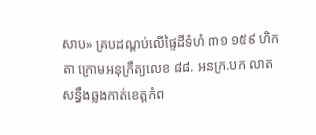សាប» គ្របដណ្តប់លើផ្ទៃដីទំហំ ៣១ ១៥៩ ហិកតា ក្រោមអនុក្រឹត្យលេខ ៨៨. អនក្រ.បក លាតសន្ធឹងឆ្លងកាត់ខេត្តកំព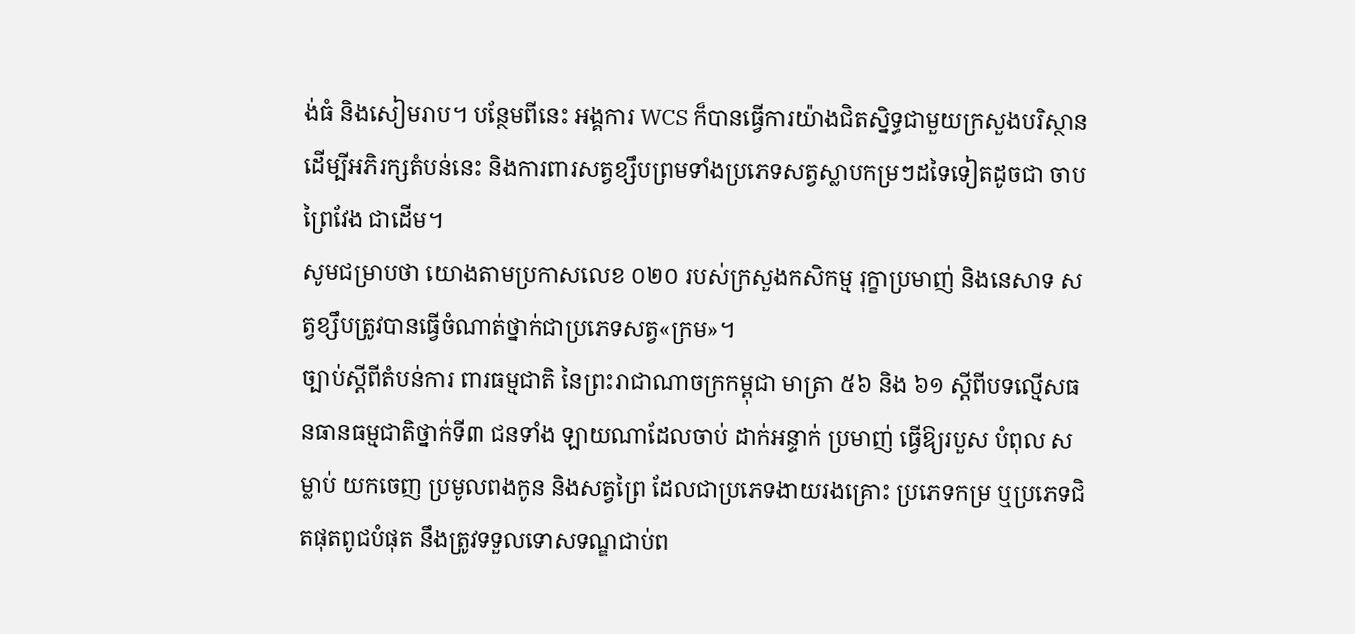ង់ធំ និងសៀមរាប។ បន្ថែមពីនេះ អង្គការ WCS ក៏បានធ្វើការយ៉ាងជិតស្និទ្ធជាមួយក្រសួងបរិស្ថានដើម្បីអភិរក្សតំបន់នេះ និងការពារសត្វខ្សឹបព្រមទាំងប្រភេទសត្វស្លាបកម្រៗដទៃទៀតដូចជា ចាបព្រៃវែង ជាដើម។
សូមជម្រាបថា យោងតាមប្រកាសលេខ ០២០ របស់ក្រសួងកសិកម្ម រុក្ខាប្រមាញ់ និងនេសាទ សត្វខ្សឹបត្រូវបានធ្វើចំណាត់ថ្នាក់ជាប្រភេទសត្វ«ក្រម»។
ច្បាប់ស្តីពីតំបន់ការ ពារធម្មជាតិ នៃព្រះរាជាណាចក្រកម្ពុជា មាត្រា ៥៦ និង ៦១ ស្តីពីបទល្មើសធនធានធម្មជាតិថ្នាក់ទី៣ ជនទាំង ឡាយណាដែលចាប់ ដាក់អន្ទាក់ ប្រមាញ់ ធ្វើឱ្យរបួស បំពុល សម្លាប់ យកចេញ ប្រមូលពងកូន និងសត្វព្រៃ ដែលជាប្រភេទងាយរងគ្រោះ ប្រភេទកម្រ ឬប្រភេទជិតផុតពូជបំផុត នឹងត្រូវទទួលទោសទណ្ឌជាប់ព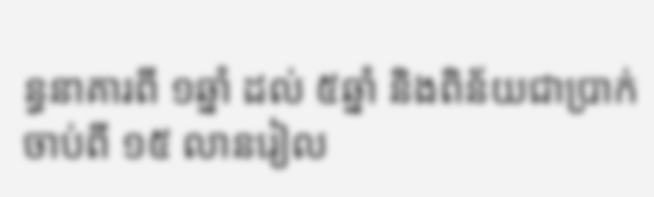ន្ធនាគារពី ១ឆ្នាំ ដល់ ៥ឆ្នាំ និងពិន័យជាប្រាក់ចាប់ពី ១៥ លានរៀល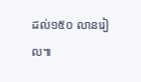ដល់១៥០ លានរៀល៕